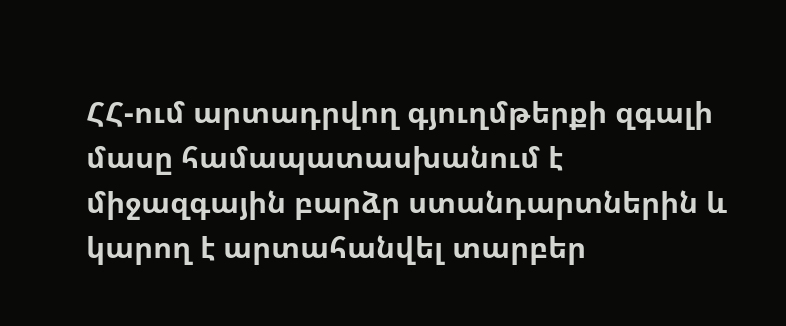ՀՀ-ում արտադրվող գյուղմթերքի զգալի մասը համապատասխանում է միջազգային բարձր ստանդարտներին և կարող է արտահանվել տարբեր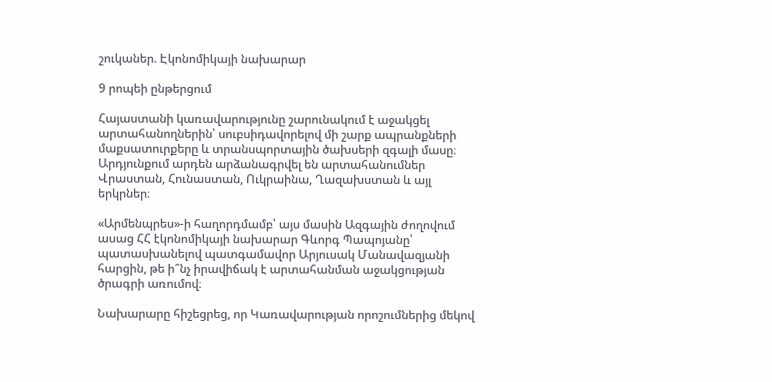շուկաներ. Էկոնոմիկայի նախարար

9 րոպեի ընթերցում

Հայաստանի կառավարությունը շարունակում է աջակցել արտահանողներին՝ սուբսիդավորելով մի շարք ապրանքների մաքսատուրքերը և տրանսպորտային ծախսերի զգալի մասը։ Արդյունքում արդեն արձանագրվել են արտահանումներ Վրաստան, Հունաստան, Ուկրաինա, Ղազախստան և այլ երկրներ։

«Արմենպրես»-ի հաղորդմամբ՝ այս մասին Ազգային ժողովում ասաց ՀՀ էկոնոմիկայի նախարար Գևորգ Պապոյանը՝ պատասխանելով պատգամավոր Արյուսակ Մանավազյանի հարցին, թե ի՞նչ իրավիճակ է արտահանման աջակցության ծրագրի առումով։

Նախարարը հիշեցրեց, որ Կառավարության որոշումներից մեկով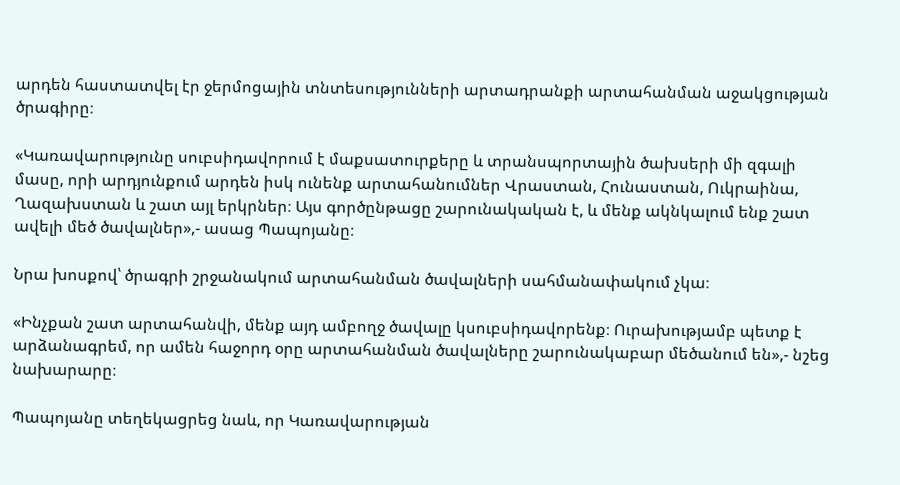արդեն հաստատվել էր ջերմոցային տնտեսությունների արտադրանքի արտահանման աջակցության ծրագիրը։

«Կառավարությունը սուբսիդավորում է մաքսատուրքերը և տրանսպորտային ծախսերի մի զգալի մասը, որի արդյունքում արդեն իսկ ունենք արտահանումներ Վրաստան, Հունաստան, Ուկրաինա, Ղազախստան և շատ այլ երկրներ։ Այս գործընթացը շարունակական է, և մենք ակնկալում ենք շատ ավելի մեծ ծավալներ»,- ասաց Պապոյանը։

Նրա խոսքով՝ ծրագրի շրջանակում արտահանման ծավալների սահմանափակում չկա։

«Ինչքան շատ արտահանվի, մենք այդ ամբողջ ծավալը կսուբսիդավորենք։ Ուրախությամբ պետք է արձանագրեմ, որ ամեն հաջորդ օրը արտահանման ծավալները շարունակաբար մեծանում են»,- նշեց նախարարը։

Պապոյանը տեղեկացրեց նաև, որ Կառավարության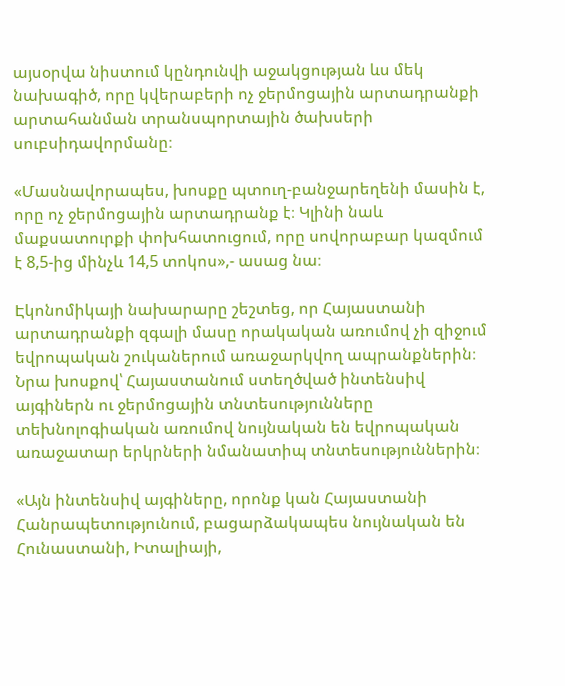այսօրվա նիստում կընդունվի աջակցության ևս մեկ նախագիծ, որը կվերաբերի ոչ ջերմոցային արտադրանքի արտահանման տրանսպորտային ծախսերի սուբսիդավորմանը։

«Մասնավորապես, խոսքը պտուղ-բանջարեղենի մասին է, որը ոչ ջերմոցային արտադրանք է։ Կլինի նաև մաքսատուրքի փոխհատուցում, որը սովորաբար կազմում է 8,5-ից մինչև 14,5 տոկոս»,- ասաց նա։

Էկոնոմիկայի նախարարը շեշտեց, որ Հայաստանի արտադրանքի զգալի մասը որակական առումով չի զիջում եվրոպական շուկաներում առաջարկվող ապրանքներին։ Նրա խոսքով՝ Հայաստանում ստեղծված ինտենսիվ այգիներն ու ջերմոցային տնտեսությունները տեխնոլոգիական առումով նույնական են եվրոպական առաջատար երկրների նմանատիպ տնտեսություններին։

«Այն ինտենսիվ այգիները, որոնք կան Հայաստանի Հանրապետությունում, բացարձակապես նույնական են Հունաստանի, Իտալիայի,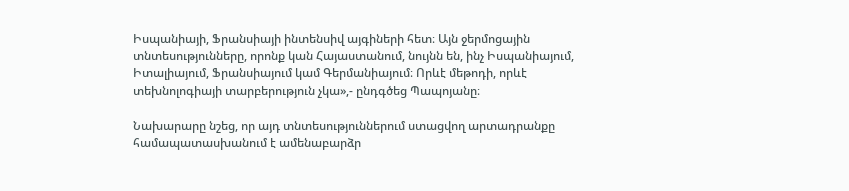Իսպանիայի, Ֆրանսիայի ինտենսիվ այգիների հետ։ Այն ջերմոցային տնտեսությունները, որոնք կան Հայաստանում, նույնն են, ինչ Իսպանիայում, Իտալիայում, Ֆրանսիայում կամ Գերմանիայում։ Որևէ մեթոդի, որևէ տեխնոլոգիայի տարբերություն չկա»,- ընդգծեց Պապոյանը։

Նախարարը նշեց, որ այդ տնտեսություններում ստացվող արտադրանքը համապատասխանում է ամենաբարձր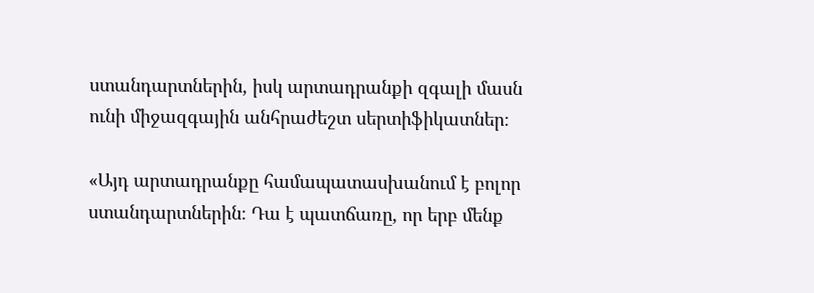ստանդարտներին, իսկ արտադրանքի զգալի մասն ունի միջազգային անհրաժեշտ սերտիֆիկատներ։

«Այդ արտադրանքը համապատասխանում է բոլոր ստանդարտներին։ Դա է պատճառը, որ երբ մենք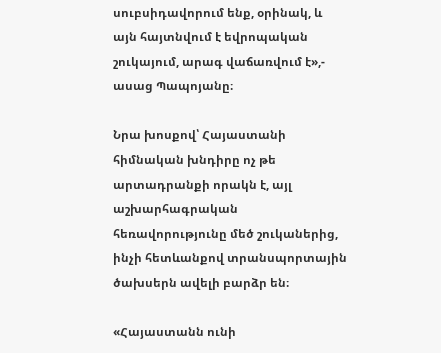սուբսիդավորում ենք, օրինակ, և այն հայտնվում է եվրոպական շուկայում, արագ վաճառվում է»,- ասաց Պապոյանը։

Նրա խոսքով՝ Հայաստանի հիմնական խնդիրը ոչ թե արտադրանքի որակն է, այլ աշխարհագրական հեռավորությունը մեծ շուկաներից, ինչի հետևանքով տրանսպորտային ծախսերն ավելի բարձր են։

«Հայաստանն ունի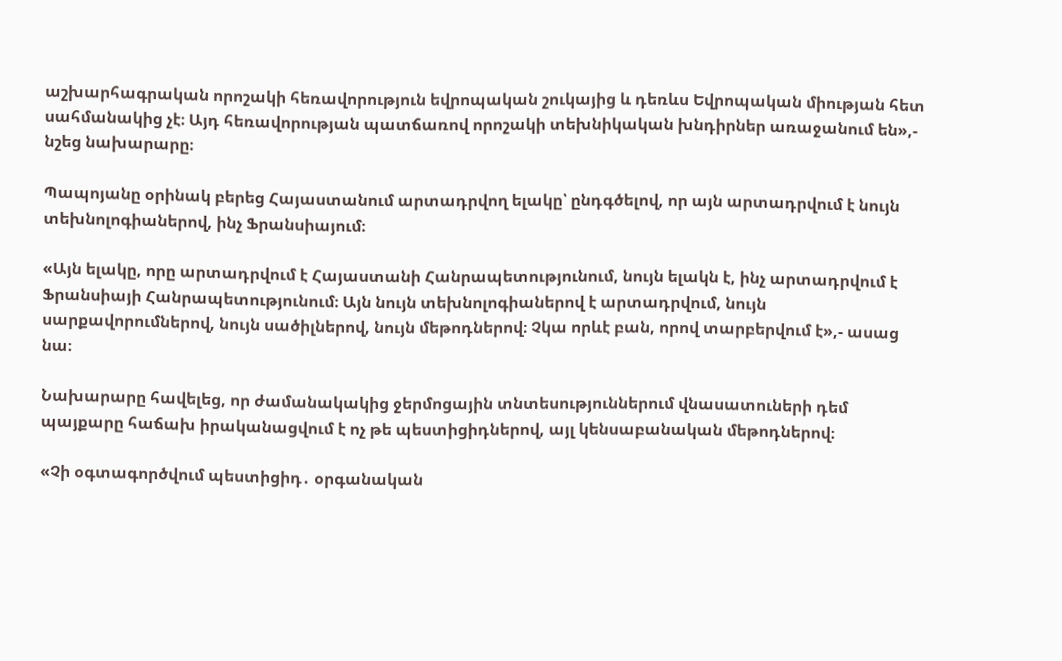աշխարհագրական որոշակի հեռավորություն եվրոպական շուկայից և դեռևս Եվրոպական միության հետ սահմանակից չէ։ Այդ հեռավորության պատճառով որոշակի տեխնիկական խնդիրներ առաջանում են»,- նշեց նախարարը։

Պապոյանը օրինակ բերեց Հայաստանում արտադրվող ելակը՝ ընդգծելով, որ այն արտադրվում է նույն տեխնոլոգիաներով, ինչ Ֆրանսիայում։

«Այն ելակը, որը արտադրվում է Հայաստանի Հանրապետությունում, նույն ելակն է, ինչ արտադրվում է Ֆրանսիայի Հանրապետությունում։ Այն նույն տեխնոլոգիաներով է արտադրվում, նույն սարքավորումներով, նույն սածիլներով, նույն մեթոդներով։ Չկա որևէ բան, որով տարբերվում է»,- ասաց նա։

Նախարարը հավելեց, որ ժամանակակից ջերմոցային տնտեսություններում վնասատուների դեմ պայքարը հաճախ իրականացվում է ոչ թե պեստիցիդներով, այլ կենսաբանական մեթոդներով։

«Չի օգտագործվում պեստիցիդ․ օրգանական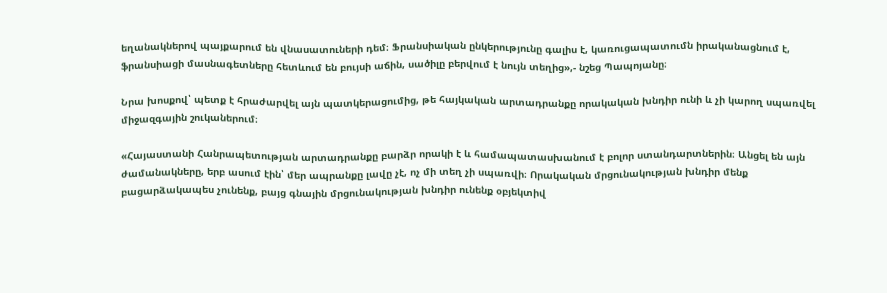եղանակներով պայքարում են վնասատուների դեմ։ Ֆրանսիական ընկերությունը գալիս է, կառուցապատումն իրականացնում է, ֆրանսիացի մասնագետները հետևում են բույսի աճին, սածիլը բերվում է նույն տեղից»,- նշեց Պապոյանը։

Նրա խոսքով՝ պետք է հրաժարվել այն պատկերացումից, թե հայկական արտադրանքը որակական խնդիր ունի և չի կարող սպառվել միջազգային շուկաներում։

«Հայաստանի Հանրապետության արտադրանքը բարձր որակի է և համապատասխանում է բոլոր ստանդարտներին։ Անցել են այն ժամանակները, երբ ասում էին՝ մեր ապրանքը լավը չէ, ոչ մի տեղ չի սպառվի։ Որակական մրցունակության խնդիր մենք բացարձակապես չունենք, բայց գնային մրցունակության խնդիր ունենք օբյեկտիվ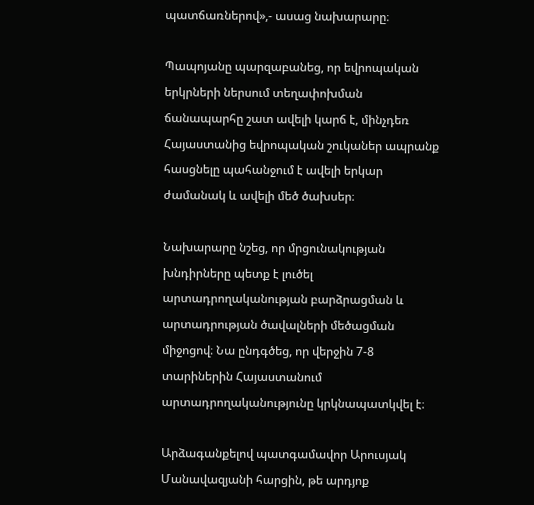պատճառներով»,- ասաց նախարարը։

Պապոյանը պարզաբանեց, որ եվրոպական երկրների ներսում տեղափոխման ճանապարհը շատ ավելի կարճ է, մինչդեռ Հայաստանից եվրոպական շուկաներ ապրանք հասցնելը պահանջում է ավելի երկար ժամանակ և ավելի մեծ ծախսեր։

Նախարարը նշեց, որ մրցունակության խնդիրները պետք է լուծել արտադրողականության բարձրացման և արտադրության ծավալների մեծացման միջոցով։ Նա ընդգծեց, որ վերջին 7-8 տարիներին Հայաստանում արտադրողականությունը կրկնապատկվել է։

Արձագանքելով պատգամավոր Արուսյակ Մանավազյանի հարցին, թե արդյոք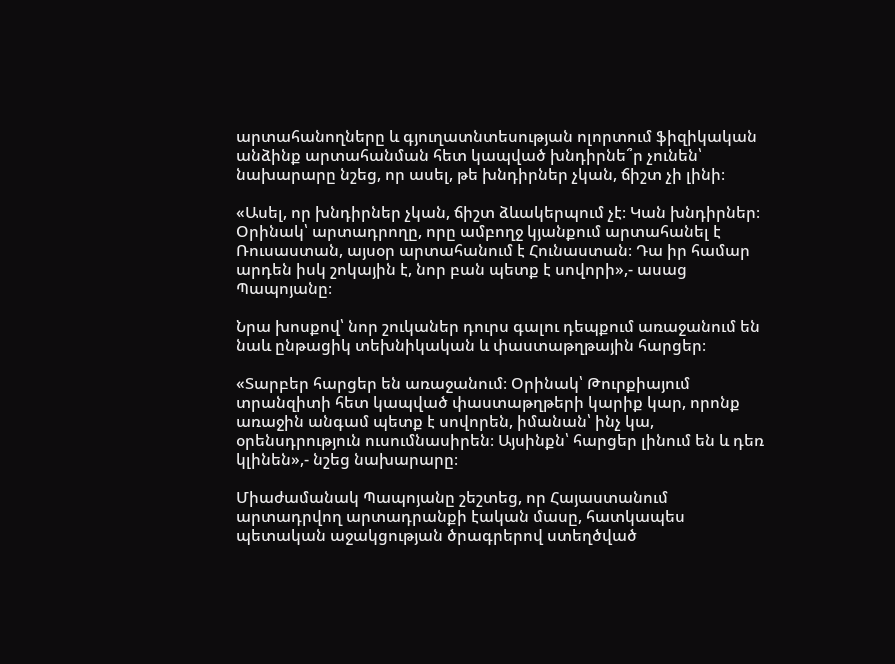արտահանողները և գյուղատնտեսության ոլորտում ֆիզիկական անձինք արտահանման հետ կապված խնդիրնե՞ր չունեն՝ նախարարը նշեց, որ ասել, թե խնդիրներ չկան, ճիշտ չի լինի։

«Ասել, որ խնդիրներ չկան, ճիշտ ձևակերպում չէ։ Կան խնդիրներ։ Օրինակ՝ արտադրողը, որը ամբողջ կյանքում արտահանել է Ռուսաստան, այսօր արտահանում է Հունաստան։ Դա իր համար արդեն իսկ շոկային է, նոր բան պետք է սովորի»,- ասաց Պապոյանը։

Նրա խոսքով՝ նոր շուկաներ դուրս գալու դեպքում առաջանում են նաև ընթացիկ տեխնիկական և փաստաթղթային հարցեր։

«Տարբեր հարցեր են առաջանում։ Օրինակ՝ Թուրքիայում տրանզիտի հետ կապված փաստաթղթերի կարիք կար, որոնք առաջին անգամ պետք է սովորեն, իմանան՝ ինչ կա, օրենսդրություն ուսումնասիրեն։ Այսինքն՝ հարցեր լինում են և դեռ կլինեն»,- նշեց նախարարը։

Միաժամանակ Պապոյանը շեշտեց, որ Հայաստանում արտադրվող արտադրանքի էական մասը, հատկապես պետական աջակցության ծրագրերով ստեղծված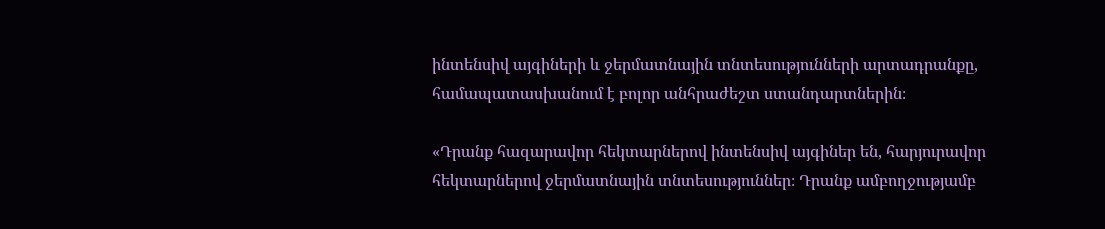ինտենսիվ այգիների և ջերմատնային տնտեսությունների արտադրանքը, համապատասխանում է բոլոր անհրաժեշտ ստանդարտներին։

«Դրանք հազարավոր հեկտարներով ինտենսիվ այգիներ են, հարյուրավոր հեկտարներով ջերմատնային տնտեսություններ։ Դրանք ամբողջությամբ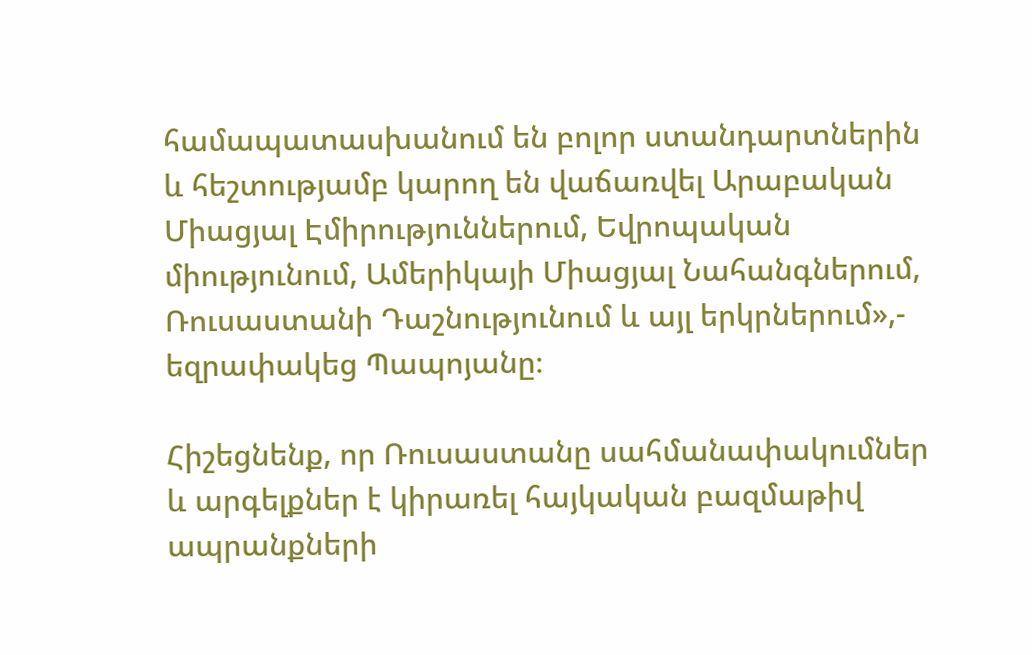համապատասխանում են բոլոր ստանդարտներին և հեշտությամբ կարող են վաճառվել Արաբական Միացյալ Էմիրություններում, Եվրոպական միությունում, Ամերիկայի Միացյալ Նահանգներում, Ռուսաստանի Դաշնությունում և այլ երկրներում»,- եզրափակեց Պապոյանը։

Հիշեցնենք, որ Ռուսաստանը սահմանափակումներ և արգելքներ է կիրառել հայկական բազմաթիվ ապրանքների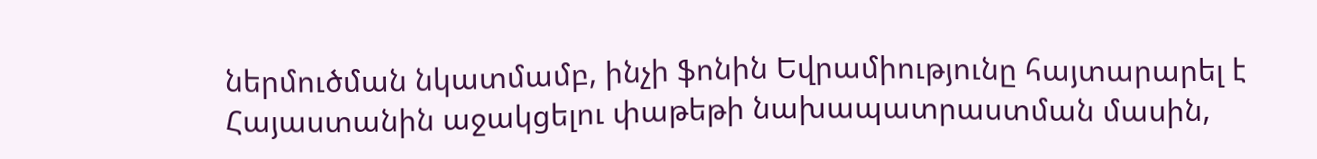ներմուծման նկատմամբ, ինչի ֆոնին Եվրամիությունը հայտարարել է Հայաստանին աջակցելու փաթեթի նախապատրաստման մասին,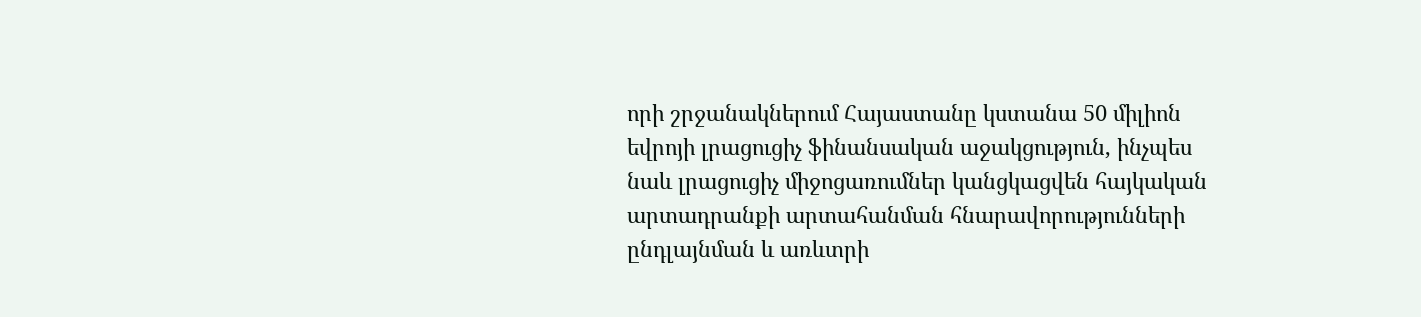որի շրջանակներում Հայաստանը կստանա 50 միլիոն եվրոյի լրացուցիչ ֆինանսական աջակցություն, ինչպես նաև լրացուցիչ միջոցառումներ կանցկացվեն հայկական արտադրանքի արտահանման հնարավորությունների ընդլայնման և առևտրի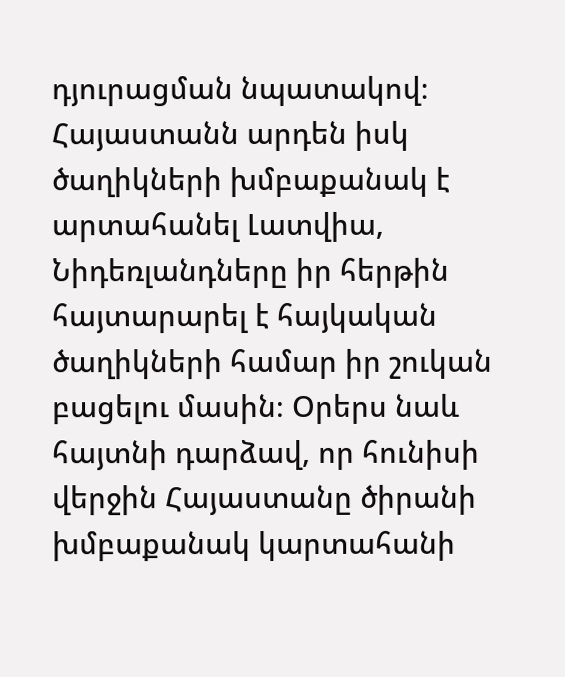դյուրացման նպատակով։ Հայաստանն արդեն իսկ ծաղիկների խմբաքանակ է արտահանել Լատվիա, Նիդեռլանդները իր հերթին հայտարարել է հայկական ծաղիկների համար իր շուկան բացելու մասին։ Օրերս նաև հայտնի դարձավ, որ հունիսի վերջին Հայաստանը ծիրանի խմբաքանակ կարտահանի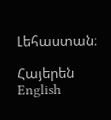Լեհաստան։

Հայերեն English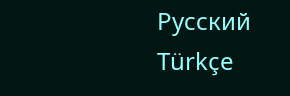Русский Türkçe